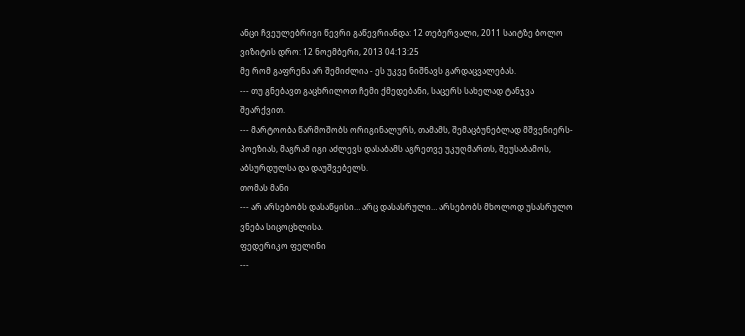ანცი ჩვეულებრივი წევრი გაწევრიანდა: 12 თებერვალი, 2011 საიტზე ბოლო ვიზიტის დრო: 12 ნოემბერი, 2013 04:13:25
მე რომ გაფრენა არ შემიძლია - ეს უკვე ნიშნავს გარდაცვალებას.
--- თუ გნებავთ გაცხრილოთ ჩემი ქმედებანი, საცერს სახელად ტანჯვა შეარქვით.
--- მარტოობა წარმოშობს ორიგინალურს, თამამს, შემაცბუნებლად მშვენიერს- პოეზიას, მაგრამ იგი აძლევს დასაბამს აგრეთვე უკუღმართს, შეუსაბამოს, აბსურდულსა და დაუშვებელს.
თომას მანი
--- არ არსებობს დასაწყისი… არც დასასრული… არსებობს მხოლოდ უსასრულო ვნება სიცოცხლისა.
ფედერიკო ფელინი
---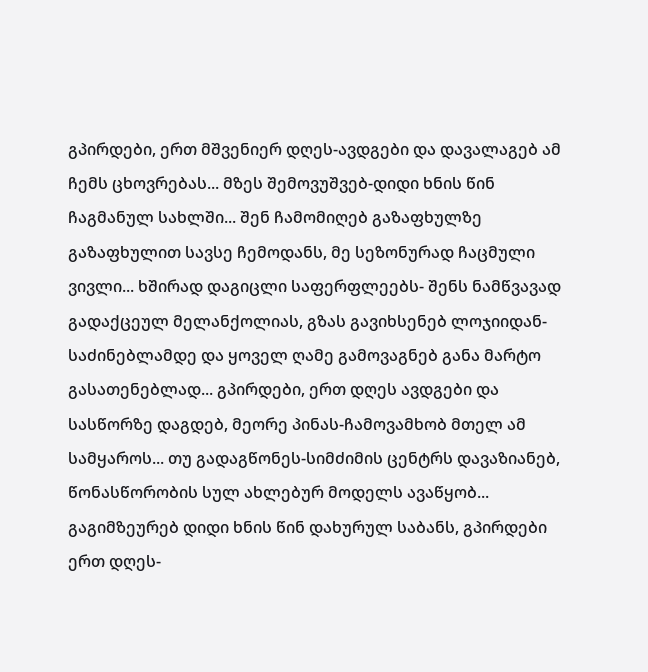გპირდები, ერთ მშვენიერ დღეს-ავდგები და დავალაგებ ამ ჩემს ცხოვრებას... მზეს შემოვუშვებ-დიდი ხნის წინ ჩაგმანულ სახლში... შენ ჩამომიღებ გაზაფხულზე გაზაფხულით სავსე ჩემოდანს, მე სეზონურად ჩაცმული ვივლი... ხშირად დაგიცლი საფერფლეებს- შენს ნამწვავად გადაქცეულ მელანქოლიას, გზას გავიხსენებ ლოჯიიდან-საძინებლამდე და ყოველ ღამე გამოვაგნებ განა მარტო გასათენებლად... გპირდები, ერთ დღეს ავდგები და სასწორზე დაგდებ, მეორე პინას-ჩამოვამხობ მთელ ამ სამყაროს... თუ გადაგწონეს-სიმძიმის ცენტრს დავაზიანებ, წონასწორობის სულ ახლებურ მოდელს ავაწყობ... გაგიმზეურებ დიდი ხნის წინ დახურულ საბანს, გპირდები ერთ დღეს-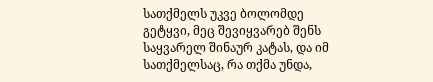სათქმელს უკვე ბოლომდე გეტყვი, მეც შევიყვარებ შენს საყვარელ შინაურ კატას, და იმ სათქმელსაც, რა თქმა უნდა,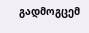გადმოგცემ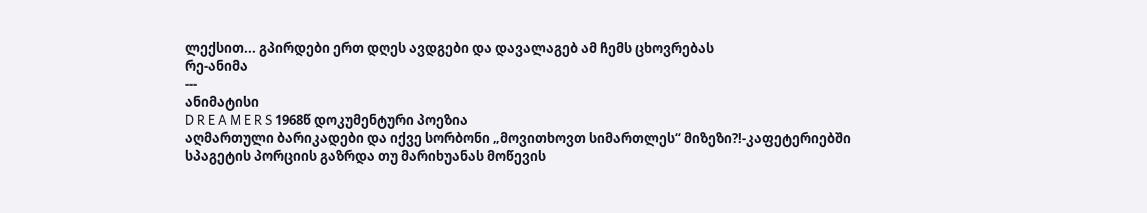ლექსით... გპირდები ერთ დღეს ავდგები და დავალაგებ ამ ჩემს ცხოვრებას
რე-ანიმა
---
ანიმატისი
D R E A M E R S 1968წ დოკუმენტური პოეზია
აღმართული ბარიკადები და იქვე სორბონი „მოვითხოვთ სიმართლეს“ მიზეზი?!-კაფეტერიებში სპაგეტის პორციის გაზრდა თუ მარიხუანას მოწევის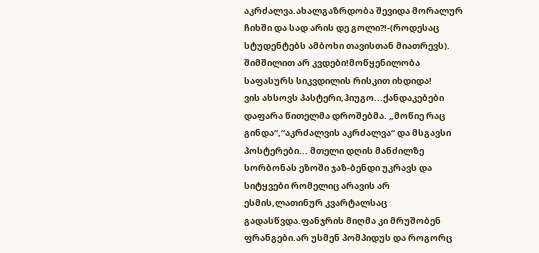აკრძალვა.ახალგაზრდობა შევიდა მორალურ ჩიხში და სად არის დე გოლი?!-(როდესაც სტუდენტებს ამბოხი თავისთან მიათრევს). შიმშილით არ კვდები!მოწყენილობა საფასურს სიკვდილის რისკით იხდიდა!
ვის ახსოვს პასტერი,ჰიუგო...ქანდაკებები დაფარა წითელმა დროშებმა. „მოწიე რაც გინდა“,“აკრძალვის აკრძალვა“ და მსგავსი პოსტერები... მთელი დღის მანძილზე სორბონას ეზოში ჯაზ-ბენდი უკრავს და სიტყვები რომელიც არავის არ ესმის,ლათინურ კვარტალსაც გადასწვდა.ფანჯრის მიღმა კი მრუშობენ ფრანგები.არ უსმენ პომპიდუს და როგორც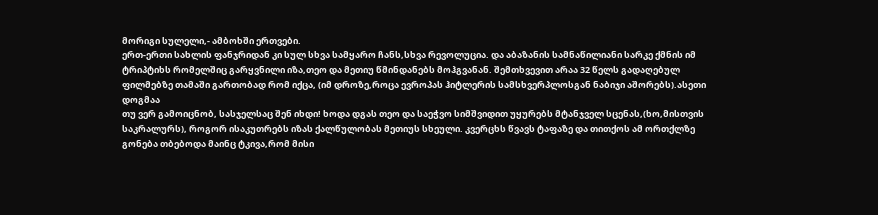მორიგი სულელი,- ამბოხში ერთვები.
ერთ-ერთი სახლის ფანჯრიდან კი სულ სხვა სამყარო ჩანს,სხვა რევოლუცია. და აბაზანის სამნაწილიანი სარკე ქმნის იმ ტრიპტიხს რომელშიც გარყვნილი იზა,თეო და მეთიუ წმინდანებს მოჰგვანან. შემთხვევით არაა 32 წელს გადაღებულ ფილმებზე თამაში გართობად რომ იქცა, (იმ დროზე,როცა ევროპას ჰიტლერის სამსხვერპლოსგან ნაბიჯი აშორებს).ასეთი დოგმაა
თუ ვერ გამოიცნობ, სასჯელსაც შენ იხდი! ხოდა დგას თეო და საეჭვო სიმშვიდით უყურებს მტანჯველ სცენას,(ხო,მისთვის საკრალურს), როგორ ისაკუთრებს იზას ქალწულობას მეთიუს სხეული. კვერცხს წვავს ტაფაზე და თითქოს ამ ორთქლზე გონება თბებოდა მაინც ტკივა,რომ მისი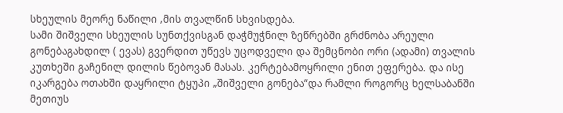სხეულის მეორე ნაწილი ,მის თვალწინ სხვისდება.
სამი შიშველი სხეულის სუნთქვისგან დაჭმუჭნილ ზეწრებში გრძნობა არეული გონებაგახდილ ( ევას) გვერდით უწევს უცოდველი და შემცნობი ორი (ადამი) თვალის კუთხეში გაჩენილ დილის წებოვან მასას. კერტებამოყრილი ენით ეფერება. და ისე იკარგება ოთახში დაყრილი ტყუპი „შიშველი გონება“და რამლი როგორც ხელსაბანში მეთიუს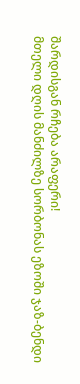შარდისგან რჩება არაფერი!
მთელი დღის მანძილზე სორბონას ეზოში ჯაზ-ბენდი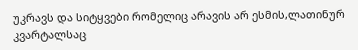უკრავს და სიტყვები რომელიც არავის არ ესმის,ლათინურ კვარტალსაც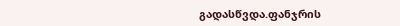გადასწვდა.ფანჯრის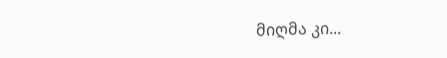მიღმა კი...